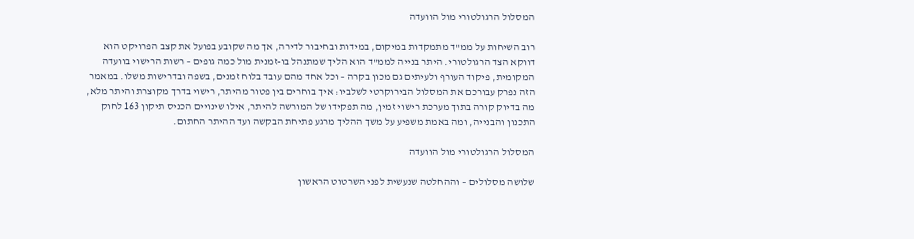המסלול הרגולטורי מול הוועדה

רוב השיחות על ממ"ד מתמקדות במיקום, במידות ובחיבור לדירה, אך מה שקובע בפועל את קצב הפרויקט הוא דווקא הצד הרגולטורי. היתר בנייה לממ"ד הוא הליך שמתנהל בו-זמנית מול כמה גופים – רשות הרישוי בוועדה המקומית, פיקוד העורף ולעיתים גם מכון בקרה – וכל אחד מהם עובד בלוח זמנים, בשפה ובדרישות משלו. במאמר הזה נפרק עבורכם את המסלול הבירוקרטי לשלביו: איך בוחרים בין פטור מהיתר, רישוי בדרך מקוצרת והיתר מלא, מה בדיוק קורה בתוך מערכת רישוי זמין, מה תפקידו של המורשה להיתר, אילו שינויים הכניס תיקון 163 לחוק התכנון והבנייה, ומה באמת משפיע על משך ההליך מרגע פתיחת הבקשה ועד ההיתר החתום.

המסלול הרגולטורי מול הוועדה

שלושה מסלולים – וההחלטה שנעשית לפני השרטוט הראשון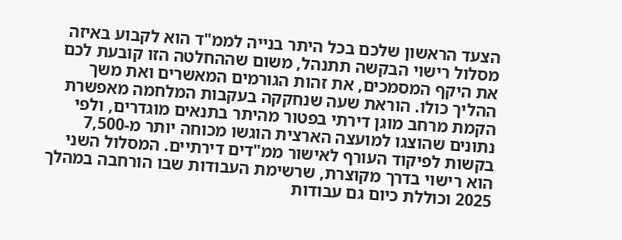הצעד הראשון שלכם בכל היתר בנייה לממ"ד הוא לקבוע באיזה מסלול רישוי הבקשה תתנהל, משום שההחלטה הזו קובעת לכם את היקף המסמכים, את זהות הגורמים המאשרים ואת משך ההליך כולו. הוראת שעה שנחקקה בעקבות המלחמה מאפשרת הקמת מרחב מוגן דירתי בפטור מהיתר בתנאים מוגדרים, ולפי נתונים שהוצגו למועצה הארצית הוגשו מכוחה יותר מ-7,500 בקשות לפיקוד העורף לאישור ממ"דים דירתיים. המסלול השני הוא רישוי בדרך מקוצרת, שרשימת העבודות שבו הורחבה במהלך 2025 וכוללת כיום גם עבודות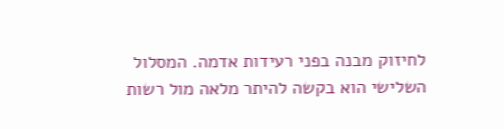לחיזוק מבנה בפני רעידות אדמה. המסלול השלישי הוא בקשה להיתר מלאה מול רשות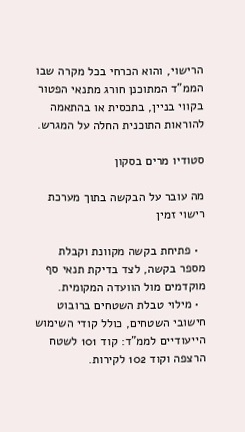הרישוי, והוא הכרחי בכל מקרה שבו הממ"ד המתוכנן חורג מתנאי הפטור בקווי בניין, בתכסית או בהתאמה להוראות התוכנית החלה על המגרש.

סטודיו מרים בסקון

מה עובר על הבקשה בתוך מערכת רישוי זמין

  • פתיחת בקשה מקוונת וקבלת מספר בקשה, לצד בדיקת תנאי סף מוקדמים מול הוועדה המקומית.
  • מילוי טבלת השטחים ברובוט חישובי השטחים, כולל קודי השימוש הייעודיים לממ"ד: קוד 101 לשטח הרצפה וקוד 102 לקירות.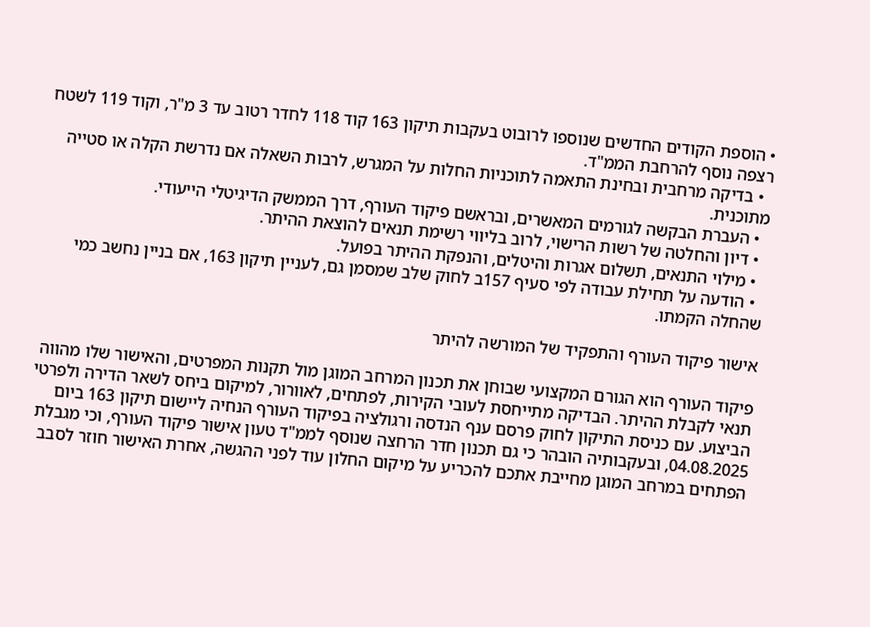• הוספת הקודים החדשים שנוספו לרובוט בעקבות תיקון 163 קוד 118 לחדר רטוב עד 3 מ"ר, וקוד 119 לשטח רצפה נוסף להרחבת הממ"ד.
  • בדיקה מרחבית ובחינת התאמה לתוכניות החלות על המגרש, לרבות השאלה אם נדרשת הקלה או סטייה מתוכנית.
  • העברת הבקשה לגורמים המאשרים, ובראשם פיקוד העורף, דרך הממשק הדיגיטלי הייעודי.
  • דיון והחלטה של רשות הרישוי, לרוב בליווי רשימת תנאים להוצאת ההיתר.
  • מילוי התנאים, תשלום אגרות והיטלים, והנפקת ההיתר בפועל.
  • הודעה על תחילת עבודה לפי סעיף 157ב לחוק שלב שמסמן גם, לעניין תיקון 163, אם בניין נחשב כמי שהחלה הקמתו.

אישור פיקוד העורף והתפקיד של המורשה להיתר

פיקוד העורף הוא הגורם המקצועי שבוחן את תכנון המרחב המוגן מול תקנות המפרטים, והאישור שלו מהווה תנאי לקבלת ההיתר. הבדיקה מתייחסת לעובי הקירות, לפתחים, לאוורור, למיקום ביחס לשאר הדירה ולפרטי הביצוע. עם כניסת התיקון לחוק פרסם ענף הנדסה ורגולציה בפיקוד העורף הנחיה ליישום תיקון 163 ביום 04.08.2025, ובעקבותיה הובהר כי גם תכנון חדר הרחצה שנוסף לממ"ד טעון אישור פיקוד העורף, וכי מגבלת הפתחים במרחב המוגן מחייבת אתכם להכריע על מיקום החלון עוד לפני ההגשה, אחרת האישור חוזר לסבב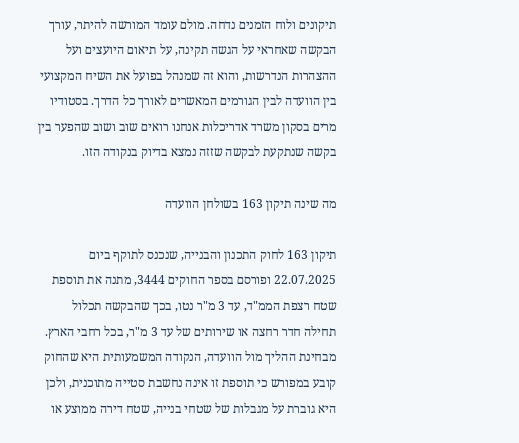תיקונים ולוח הזמנים נדחה. מולם עומד המורשה להיתר, עורך הבקשה שאחראי על הגשה תקינה, על תיאום היועצים ועל ההצהרות הנדרשות, והוא זה שמנהל בפועל את השיח המקצועי בין הוועדה לבין הגורמים המאשרים לאורך כל הדרך. בסטודיו מרים בסקון משרד אדריכלות אנחנו רואים שוב ושוב שהפער בין בקשה שנתקעת לבקשה שזזה נמצא בדיוק בנקודה הזו.

מה שינה תיקון 163 בשולחן הוועדה

תיקון 163 לחוק התכנון והבנייה, שנכנס לתוקף ביום 22.07.2025 ופורסם בספר החוקים 3444, מתנה את תוספת שטח רצפת הממ"ד, עד 3 מ"ר נטו, בכך שהבקשה תכלול תחילה חדר רחצה או שירותים של עד 3 מ"ר, בכל רחבי הארץ. מבחינת ההליך מול הוועדה, הנקודה המשמעותית היא שהחוק קובע במפורש כי תוספת זו אינה נחשבת סטייה מתוכנית, ולכן היא גוברת על מגבלות של שטחי בנייה, שטח דירה ממוצע או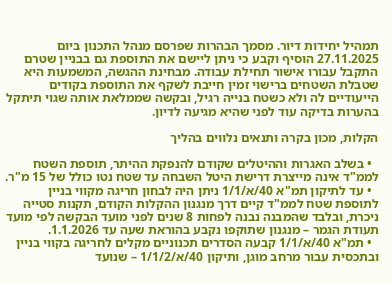תמהיל יחידות דיור. מסמך הבהרות שפרסם מנהל התכנון ביום 27.11.2025 הוסיף וקבע כי ניתן ליישם את התוספת גם בבניין שטרם התקבל עבורו אישור תחילת עבודה. מבחינת ההגשה, המשמעות היא שטבלת השטחים ברישוי זמין חייבת לשקף את התוספת בקודים הייעודיים לה ולא כשטח בנייה רגיל, ובקשה שממלאת אותה שגוי תיתקל בהערות בדיקה עוד לפני שהיא מגיעה לדיון.

הקלות, מכון בקרה ותנאים נלווים בהליך

  • בשלב האגרות וההיטלים שקודם להנפקת ההיתר, תוספת השטח לממ"ד אינה מייצרת דרישת היטל השבחה עד שטח נטו כולל של 15 מ"ר.
  • עד לתיקון תמ"א 40/א/1/1 ניתן היה לבחון חריגה מקווי בניין לתוספת שטח לממ"ד קיים דרך מנגנון ההקלות הקודם, תקנות סטייה ניכרת, ובלבד שהמבנה נבנה לפחות 8 שנים לפני מועד הבקשה לפי מועד תעודת הגמר – מנגנון שתוקפו נקבע בהוראת שעה עד 1.1.2026.
  • תמ"א 40/א/1/1 קבעה הסדרים תכנוניים מקלים לחריגה בקווי בניין ובתכסית עבור מרחב מוגן, ותיקון 40/א/1/1/2 – שנועד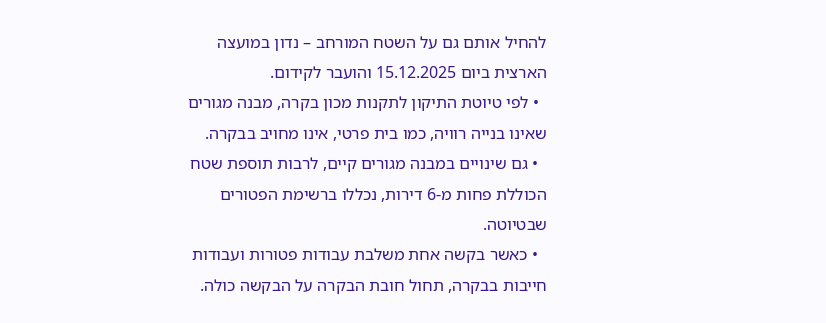להחיל אותם גם על השטח המורחב – נדון במועצה הארצית ביום 15.12.2025 והועבר לקידום.
  • לפי טיוטת התיקון לתקנות מכון בקרה, מבנה מגורים שאינו בנייה רוויה, כמו בית פרטי, אינו מחויב בבקרה.
  • גם שינויים במבנה מגורים קיים, לרבות תוספת שטח הכוללת פחות מ-6 דירות, נכללו ברשימת הפטורים שבטיוטה.
  • כאשר בקשה אחת משלבת עבודות פטורות ועבודות חייבות בבקרה, תחול חובת הבקרה על הבקשה כולה.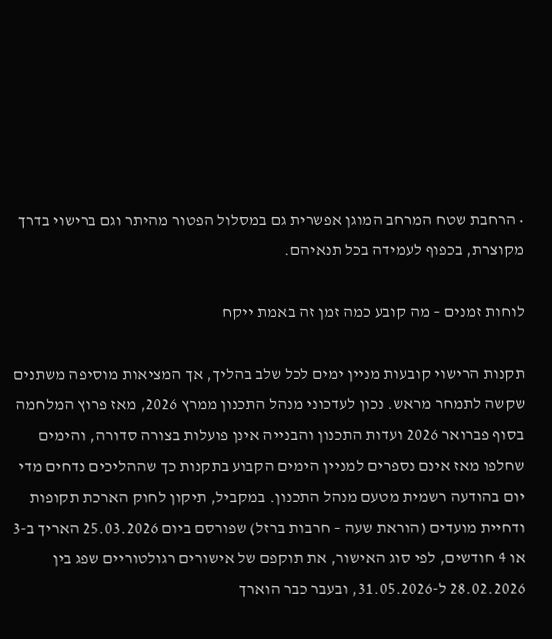• הרחבת שטח המרחב המוגן אפשרית גם במסלול הפטור מהיתר וגם ברישוי בדרך מקוצרת, בכפוף לעמידה בכל תנאיהם.

לוחות זמנים – מה קובע כמה זמן זה באמת ייקח

תקנות הרישוי קובעות מניין ימים לכל שלב בהליך, אך המציאות מוסיפה משתנים שקשה לתמחר מראש. נכון לעדכוני מנהל התכנון ממרץ 2026, מאז פרוץ המלחמה בסוף פברואר 2026 ועדות התכנון והבנייה אינן פועלות בצורה סדורה, והימים שחלפו מאז אינם נספרים למניין הימים הקבוע בתקנות כך שההליכים נדחים מדי יום בהודעה רשמית מטעם מנהל התכנון. במקביל, תיקון לחוק הארכת תקופות ודחיית מועדים (הוראת שעה – חרבות ברזל) שפורסם ביום 25.03.2026 האריך ב-3 או 4 חודשים, לפי סוג האישור, את תוקפם של אישורים רגולטוריים שפג בין 28.02.2026 ל-31.05.2026, ובעבר כבר הוארך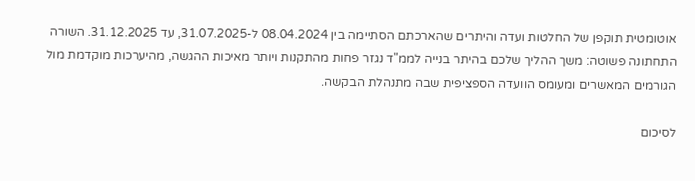אוטומטית תוקפן של החלטות ועדה והיתרים שהארכתם הסתיימה בין 08.04.2024 ל-31.07.2025, עד 31.12.2025. השורה התחתונה פשוטה: משך ההליך שלכם בהיתר בנייה לממ"ד נגזר פחות מהתקנות ויותר מאיכות ההגשה, מהיערכות מוקדמת מול הגורמים המאשרים ומעומס הוועדה הספציפית שבה מתנהלת הבקשה.

לסיכום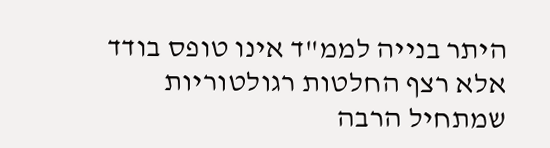היתר בנייה לממ"ד אינו טופס בודד אלא רצף החלטות רגולטוריות שמתחיל הרבה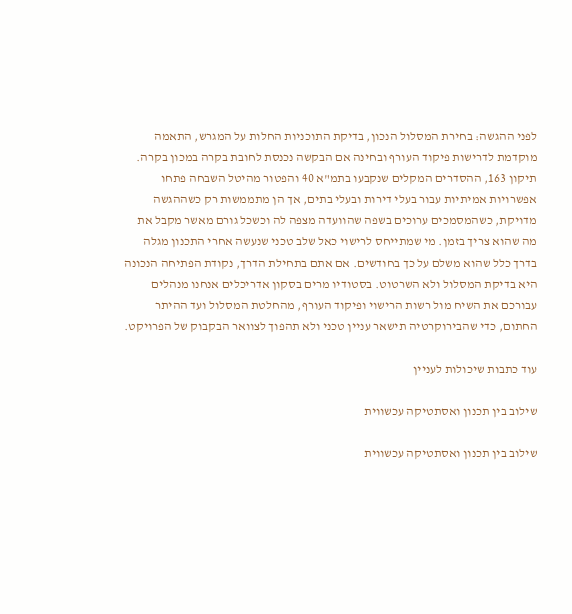לפני ההגשה: בחירת המסלול הנכון, בדיקת התוכניות החלות על המגרש, התאמה מוקדמת לדרישות פיקוד העורף ובחינה אם הבקשה נכנסת לחובת בקרה במכון בקרה. תיקון 163, ההסדרים המקלים שנקבעו בתמ"א 40 והפטור מהיטל השבחה פתחו אפשרויות אמיתיות עבור בעלי דירות ובעלי בתים, אך הן מתממשות רק כשההגשה מדויקת, כשהמסמכים ערוכים בשפה שהוועדה מצפה לה וכשכל גורם מאשר מקבל את מה שהוא צריך בזמן. מי שמתייחס לרישוי כאל שלב טכני שנעשה אחרי התכנון מגלה בדרך כלל שהוא משלם על כך בחודשים. אם אתם בתחילת הדרך, נקודת הפתיחה הנכונה היא בדיקת המסלול ולא השרטוט. בסטודיו מרים בסקון אדריכלים אנחנו מנהלים עבורכם את השיח מול רשות הרישוי ופיקוד העורף, מהחלטת המסלול ועד ההיתר החתום, כדי שהבירוקרטיה תישאר עניין טכני ולא תהפוך לצוואר הבקבוק של הפרויקט.

עוד כתבות שיכולות לעניין

שילוב בין תכנון ואסתטיקה עכשווית

שילוב בין תכנון ואסתטיקה עכשווית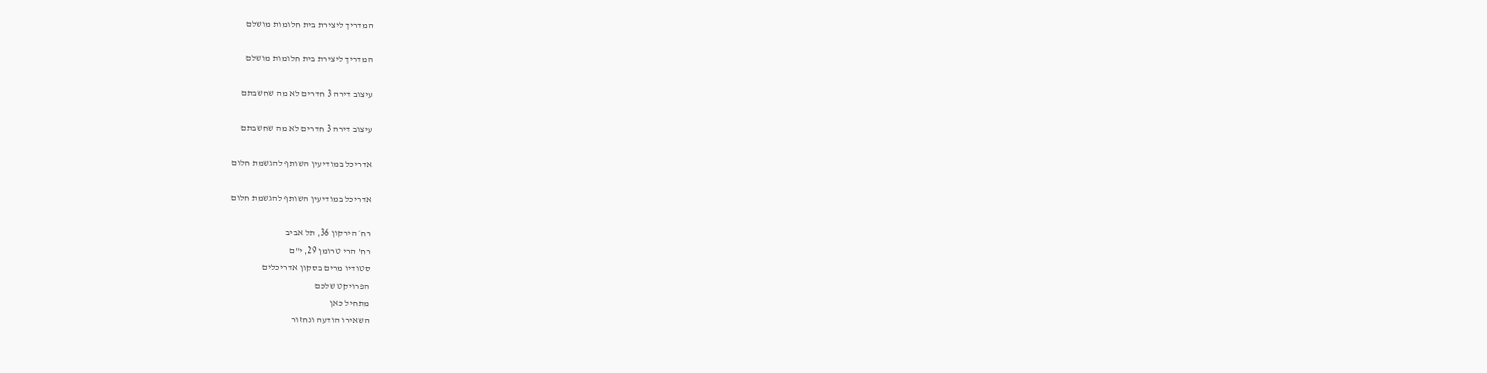המדריך ליצירת בית חלומות מושלם

המדריך ליצירת בית חלומות מושלם

עיצוב דירה 3 חדרים לא מה שחשבתם

עיצוב דירה 3 חדרים לא מה שחשבתם

אדריכל במודיעין השותף להגשמת חלום

אדריכל במודיעין השותף להגשמת חלום

רח׳ הירקון 36, תל אביב
רח' הרי טרומן 29, י"ם
סטודיו מרים בסקון אדריכלים
הפרויקט שלכם
מתחיל כאן
השאירו הודעה ונחזור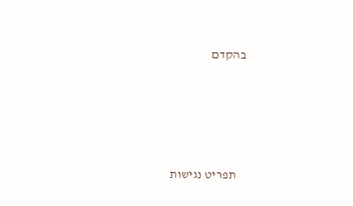בהקדם




    תפריט נגישות